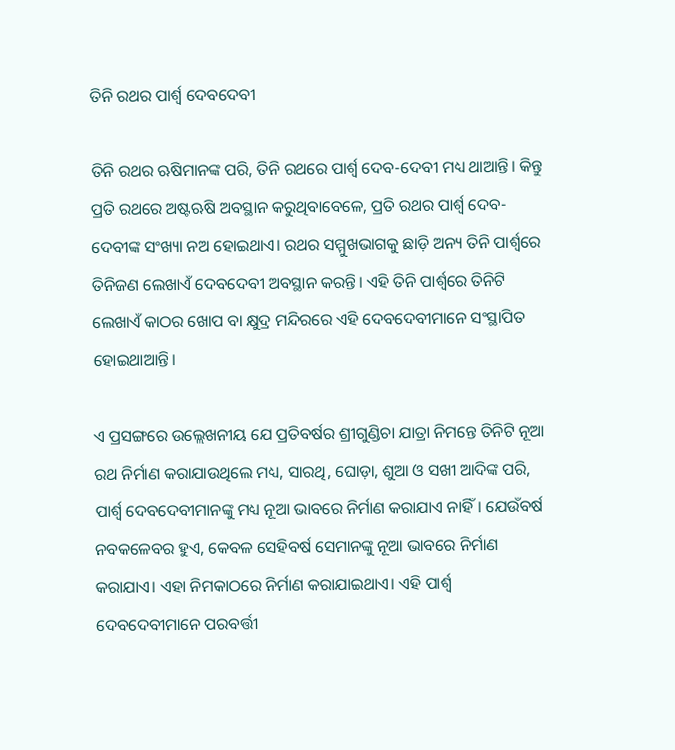ତିନି ରଥର ପାର୍ଶ୍ୱ ଦେବଦେବୀ

ତିନି ରଥର ଋଷିମାନଙ୍କ ପରି, ତିନି ରଥରେ ପାର୍ଶ୍ୱ ଦେବ-ଦେବୀ ମଧ୍ୟ ଥାଆନ୍ତି। କିନ୍ତୁ ପ୍ରତି ରଥରେ ଅଷ୍ଟଋଷି ଅବସ୍ଥାନ କରୁଥିବାବେଳେ, ପ୍ରତି ରଥର ପାର୍ଶ୍ୱ ଦେବ-ଦେବୀଙ୍କ ସଂଖ୍ୟା ନଅ ହୋଇଥାଏ। ରଥର ସମ୍ମୁଖଭାଗକୁ ଛାଡ଼ି ଅନ୍ୟ ତିନି ପାର୍ଶ୍ୱରେ ତିନିଜଣ ଲେଖାଏଁ ଦେବଦେବୀ ଅବସ୍ଥାନ କରନ୍ତି। ଏହି ତିନି ପାର୍ଶ୍ୱରେ ତିନିଟି ଲେଖାଏଁ କାଠର ଖୋପ ବା କ୍ଷୁଦ୍ର ମନ୍ଦିରରେ ଏହି ଦେବଦେବୀମାନେ ସଂସ୍ଥାପିତ ହୋଇଥାଆନ୍ତି।

ଏ ପ୍ରସଙ୍ଗରେ ଉଲ୍ଲେଖନୀୟ ଯେ ପ୍ରତିବର୍ଷର ଶ୍ରୀଗୁଣ୍ଡିଚା ଯାତ୍ରା ନିମନ୍ତେ ତିନିଟି ନୂଆ ରଥ ନିର୍ମାଣ କରାଯାଉଥିଲେ ମଧ୍ୟ, ସାରଥି, ଘୋଡ଼ା, ଶୁଆ ଓ ସଖୀ ଆଦିଙ୍କ ପରି, ପାର୍ଶ୍ୱ ଦେବଦେବୀମାନଙ୍କୁ ମଧ୍ୟ ନୂଆ ଭାବରେ ନିର୍ମାଣ କରାଯାଏ ନାହିଁ। ଯେଉଁବର୍ଷ ନବକଳେବର ହୁଏ, କେବଳ ସେହିବର୍ଷ ସେମାନଙ୍କୁ ନୂଆ ଭାବରେ ନିର୍ମାଣ କରାଯାଏ। ଏହା ନିମକାଠରେ ନିର୍ମାଣ କରାଯାଇଥାଏ। ଏହି ପାର୍ଶ୍ୱ ଦେବଦେବୀମାନେ ପରବର୍ତ୍ତୀ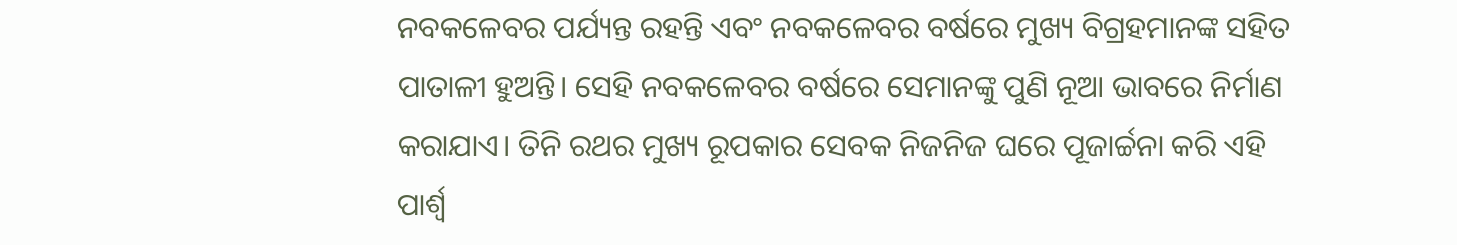ନବକଳେବର ପର୍ଯ୍ୟନ୍ତ ରହନ୍ତି ଏବଂ ନବକଳେବର ବର୍ଷରେ ମୁଖ୍ୟ ବିଗ୍ରହମାନଙ୍କ ସହିତ ପାତାଳୀ ହୁଅନ୍ତି। ସେହି ନବକଳେବର ବର୍ଷରେ ସେମାନଙ୍କୁ ପୁଣି ନୂଆ ଭାବରେ ନିର୍ମାଣ କରାଯାଏ। ତିନି ରଥର ମୁଖ୍ୟ ରୂପକାର ସେବକ ନିଜନିଜ ଘରେ ପୂଜାର୍ଚ୍ଚନା କରି ଏହି ପାର୍ଶ୍ୱ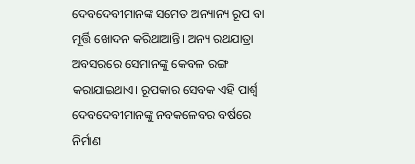ଦେବଦେବୀମାନଙ୍କ ସମେତ ଅନ୍ୟାନ୍ୟ ରୂପ ବା ମୂର୍ତ୍ତି ଖୋଦନ କରିଥାଆନ୍ତି। ଅନ୍ୟ ରଥଯାତ୍ରା ଅବସରରେ ସେମାନଙ୍କୁ କେବଳ ରଙ୍ଗ କରାଯାଇଥାଏ। ରୂପକାର ସେବକ ଏହି ପାର୍ଶ୍ୱ ଦେବଦେବୀମାନଙ୍କୁ ନବକଳେବର ବର୍ଷରେ ନିର୍ମାଣ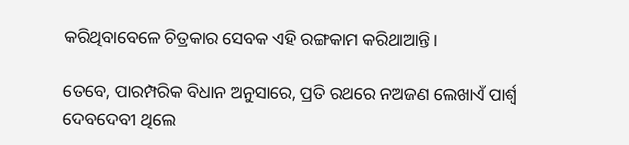କରିଥିବାବେଳେ ଚିତ୍ରକାର ସେବକ ଏହି ରଙ୍ଗକାମ କରିଥାଆନ୍ତି।

ତେବେ, ପାରମ୍ପରିକ ବିଧାନ ଅନୁସାରେ, ପ୍ରତି ରଥରେ ନଅଜଣ ଲେଖାଏଁ ପାର୍ଶ୍ୱ ଦେବଦେବୀ ଥିଲେ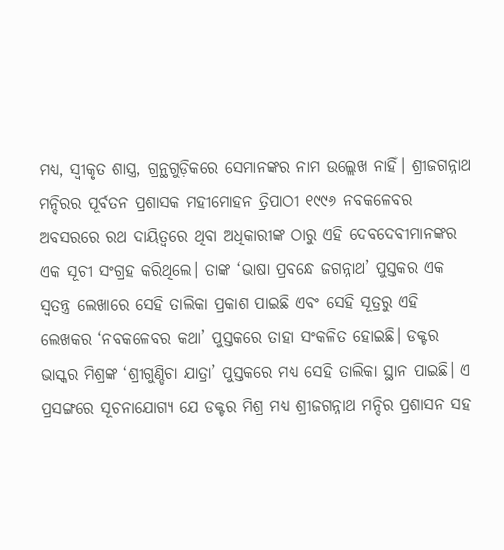ମଧ୍ୟ, ସ୍ୱୀକୃତ ଶାସ୍ତ୍ର, ଗ୍ରନ୍ଥଗୁଡ଼ିକରେ ସେମାନଙ୍କର ନାମ ଉଲ୍ଲେଖ ନାହିଁ। ଶ୍ରୀଜଗନ୍ନାଥ ମନ୍ଦିରର ପୂର୍ବତନ ପ୍ରଶାସକ ମହୀମୋହନ ତ୍ରିପାଠୀ ୧୯୯୬ ନବକଳେବର ଅବସରରେ ରଥ ଦାୟିତ୍ଵରେ ଥିବା ଅଧିକାରୀଙ୍କ ଠାରୁ ଏହି ଦେବଦେବୀମାନଙ୍କର ଏକ ସୂଚୀ ସଂଗ୍ରହ କରିଥିଲେ। ତାଙ୍କ ‘ଭାଷା ପ୍ରବନ୍ଧେ ଜଗନ୍ନାଥ’ ପୁସ୍ତକର ଏକ ସ୍ୱତନ୍ତ୍ର ଲେଖାରେ ସେହି ତାଲିକା ପ୍ରକାଶ ପାଇଛି ଏବଂ ସେହି ସୂତ୍ରରୁ ଏହି ଲେଖକର ‘ନବକଳେବର କଥା’ ପୁସ୍ତକରେ ତାହା ସଂକଳିତ ହୋଇଛି। ଡକ୍ଟର ଭାସ୍କର ମିଶ୍ରଙ୍କ ‘ଶ୍ରୀଗୁଣ୍ଡିଚା ଯାତ୍ରା’ ପୁସ୍ତକରେ ମଧ୍ୟ ସେହି ତାଲିକା ସ୍ଥାନ ପାଇଛି। ଏ ପ୍ରସଙ୍ଗରେ ସୂଚନାଯୋଗ୍ୟ ଯେ ଡକ୍ଟର ମିଶ୍ର ମଧ୍ୟ ଶ୍ରୀଜଗନ୍ନାଥ ମନ୍ଦିର ପ୍ରଶାସନ ସହ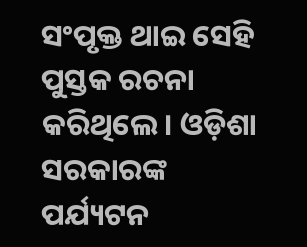ସଂପୃକ୍ତ ଥାଇ ସେହି ପୁସ୍ତକ ରଚନା କରିଥିଲେ। ଓଡ଼ିଶା ସରକାରଙ୍କ ପର୍ଯ୍ୟଟନ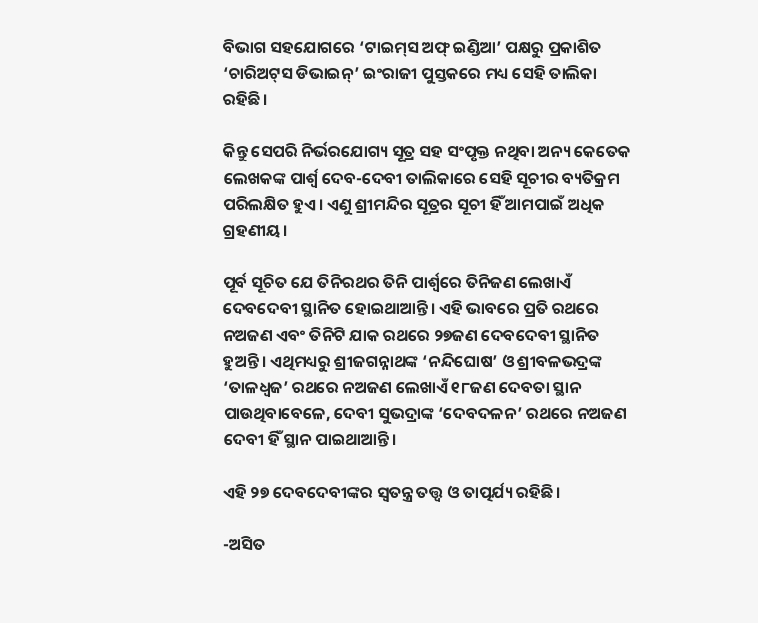ବିଭାଗ ସହଯୋଗରେ ‘ଟାଇମ୍‌ସ ଅଫ୍‌ ଇଣ୍ଡିଆ’ ପକ୍ଷରୁ ପ୍ରକାଶିତ ‘ଚାରିଅଟ୍‌ସ ଡିଭାଇନ୍‌’ ଇଂରାଜୀ ପୁସ୍ତକରେ ମଧ୍ୟ ସେହି ତାଲିକା ରହିଛି।

କିନ୍ତୁ ସେପରି ନିର୍ଭରଯୋଗ୍ୟ ସୂତ୍ର ସହ ସଂପୃକ୍ତ ନଥିବା ଅନ୍ୟ କେତେକ ଲେଖକଙ୍କ ପାର୍ଶ୍ୱ ଦେବ-ଦେବୀ ତାଲିକାରେ ସେହି ସୂଚୀର ବ୍ୟତିକ୍ରମ ପରିଲକ୍ଷିତ ହୁଏ। ଏଣୁ ଶ୍ରୀମନ୍ଦିର ସୂତ୍ରର ସୂଚୀ ହିଁ ଆମପାଇଁ ଅଧିକ ଗ୍ରହଣୀୟ।

ପୂର୍ବ ସୂଚିତ ଯେ ତିନିରଥର ତିନି ପାର୍ଶ୍ୱରେ ତିନିଜଣ ଲେଖାଏଁ ଦେବଦେବୀ ସ୍ଥାନିତ ହୋଇଥାଆନ୍ତି। ଏହି ଭାବରେ ପ୍ରତି ରଥରେ ନଅଜଣ ଏବଂ ତିନିଟି ଯାକ ରଥରେ ୨୭ଜଣ ଦେବଦେବୀ ସ୍ଥାନିତ ହୁଅନ୍ତି। ଏଥିମଧ୍ୟରୁ ଶ୍ରୀଜଗନ୍ନାଥଙ୍କ ‘ନନ୍ଦିଘୋଷ’ ଓ ଶ୍ରୀବଳଭଦ୍ରଙ୍କ ‘ତାଳଧ୍ୱଜ’ ରଥରେ ନଅଜଣ ଲେଖାଏଁ ୧୮ଜଣ ଦେବତା ସ୍ଥାନ ପାଉଥିବାବେଳେ, ଦେବୀ ସୁଭଦ୍ରାଙ୍କ ‘ଦେବଦଳନ’ ରଥରେ ନଅଜଣ ଦେବୀ ହିଁ ସ୍ଥାନ ପାଇଥାଆନ୍ତି।

ଏହି ୨୭ ଦେବଦେବୀଙ୍କର ସ୍ୱତନ୍ତ୍ର ତତ୍ତ୍ଵ ଓ ତାତ୍ପର୍ଯ୍ୟ ରହିଛି।

-ଅସିତ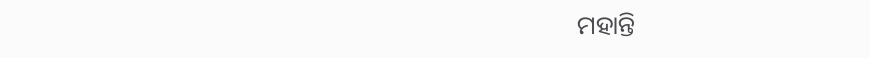ମହାନ୍ତି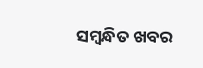ସମ୍ବନ୍ଧିତ ଖବର